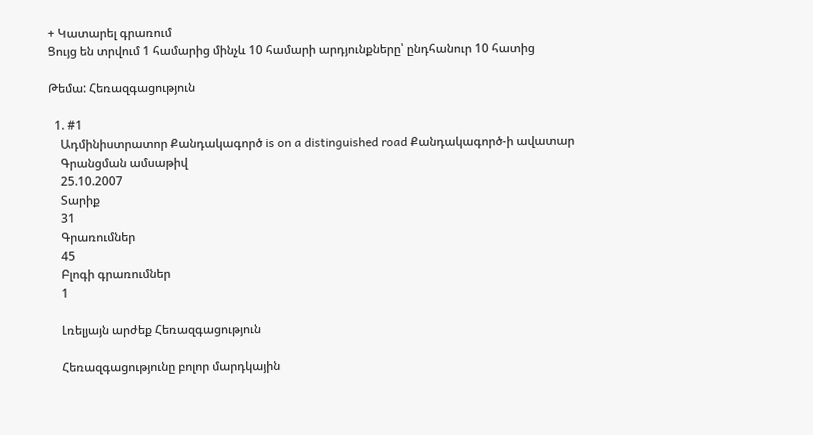+ Կատարել գրառում
Ցույց են տրվում 1 համարից մինչև 10 համարի արդյունքները՝ ընդհանուր 10 հատից

Թեմա: Հեռազգացություն

  1. #1
    Ադմինիստրատոր Քանդակագործ is on a distinguished road Քանդակագործ-ի ավատար
    Գրանցման ամսաթիվ
    25.10.2007
    Տարիք
    31
    Գրառումներ
    45
    Բլոգի գրառումներ
    1

    Լռելյայն արժեք Հեռազգացություն

    Հեռազգացությունը բոլոր մարդկային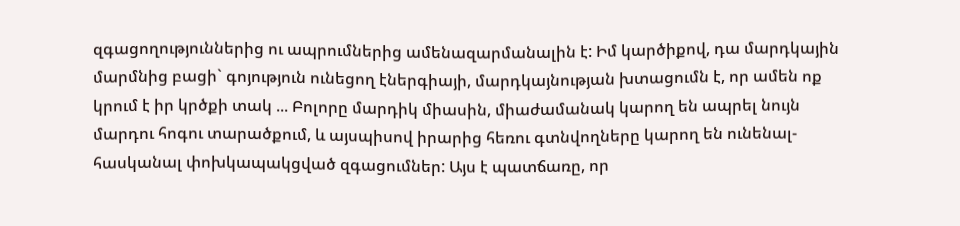զգացողություններից ու ապրումներից ամենազարմանալին է: Իմ կարծիքով, դա մարդկային մարմնից բացի` գոյություն ունեցող էներգիայի, մարդկայնության խտացումն է, որ ամեն ոք կրում է իր կրծքի տակ ... Բոլորը մարդիկ միասին, միաժամանակ կարող են ապրել նույն մարդու հոգու տարածքում, և այսպիսով իրարից հեռու գտնվողները կարող են ունենալ- հասկանալ փոխկապակցված զգացումներ: Այս է պատճառը, որ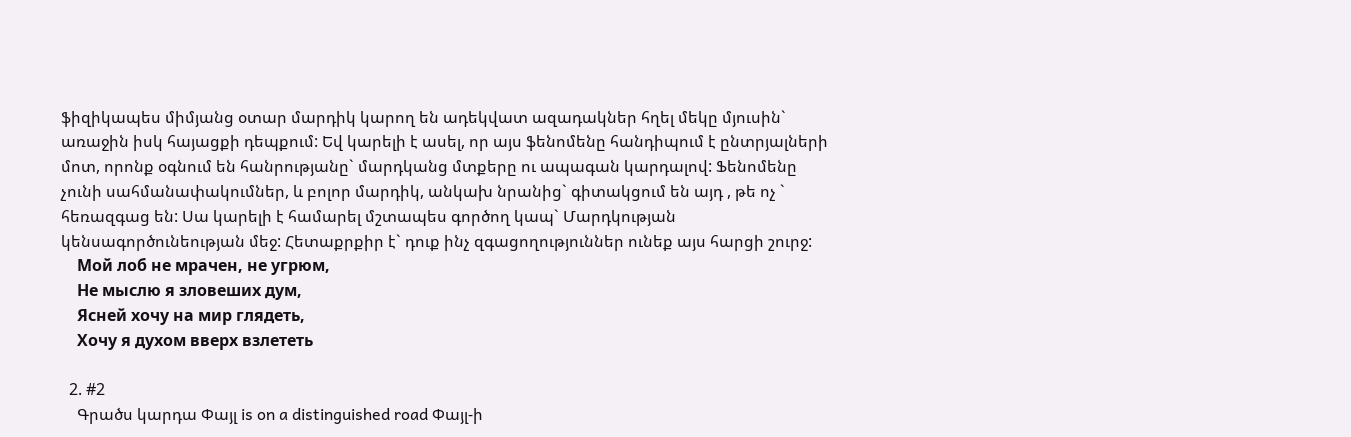ֆիզիկապես միմյանց օտար մարդիկ կարող են ադեկվատ ազադակներ հղել մեկը մյուսին` առաջին իսկ հայացքի դեպքում: Եվ կարելի է ասել, որ այս ֆենոմենը հանդիպում է ընտրյալների մոտ, որոնք օգնում են հանրությանը` մարդկանց մտքերը ու ապագան կարդալով: Ֆենոմենը չունի սահմանափակումներ, և բոլոր մարդիկ, անկախ նրանից` գիտակցում են այդ , թե ոչ ` հեռազգաց են: Սա կարելի է համարել մշտապես գործող կապ` Մարդկության կենսագործունեության մեջ: Հետաքրքիր է` դուք ինչ զգացողություններ ունեք այս հարցի շուրջ:
    Мой лоб не мрачен, не угрюм,
    Не мыслю я зловеших дум,
    Ясней хочу на мир глядеть,
    Хочу я духом вверх взлететь

  2. #2
    Գրածս կարդա Փայլ is on a distinguished road Փայլ-ի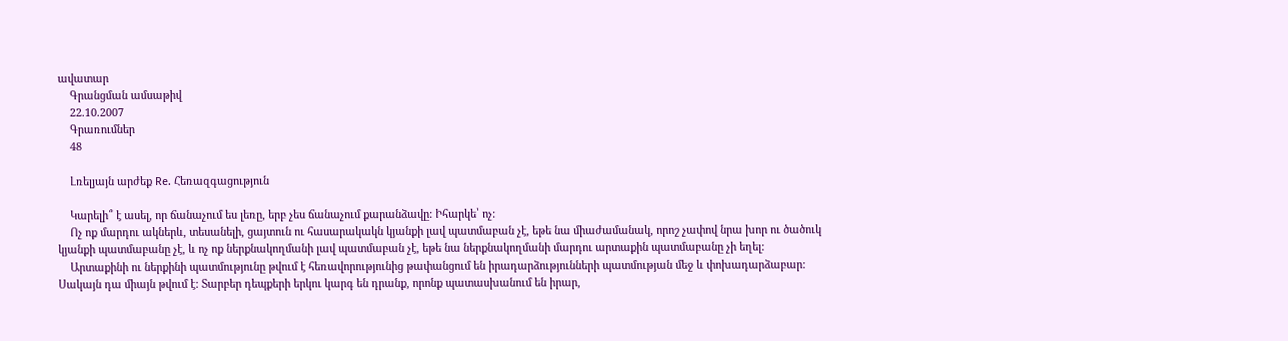ավատար
    Գրանցման ամսաթիվ
    22.10.2007
    Գրառումներ
    48

    Լռելյայն արժեք Re. Հեռազգացություն

    Կարելի՞ է ասել, որ ճանաչում ես լեռը, երբ չես ճանաչում քարանձավը: Իհարկե՝ ոչ:
    Ոչ ոք մարդու ակներև, տեսանելի, ցայտուն ու հասարակակն կյանքի լավ պատմաբան չէ, եթե նա միաժամանակ, որոշ չափով նրա խոր ու ծածուկ կյանքի պատմաբանը չէ, և ոչ ոք ներքնակողմանի լավ պատմաբան չէ, եթե նա ներքնակողմանի մարդու արտաքին պատմաբանը չի եղել:
    Արտաքինի ու ներքինի պատմությունը թվում է հեռավորությունից թափանցում են իրադարձությունների պատմության մեջ և փոխադարձաբար: Սակայն դա միայն թվում է: Տարբեր դեպքերի երկու կարգ են դրանք, որոնք պատասխանում են իրար,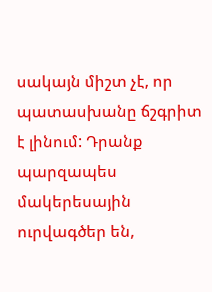սակայն միշտ չէ, որ պատասխանը ճշգրիտ է լինում: Դրանք պարզապես մակերեսային ուրվագծեր են,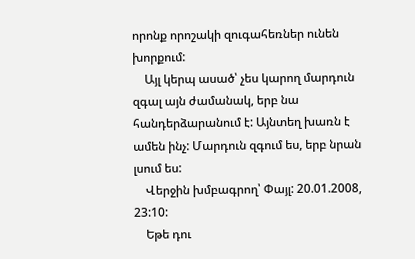որոնք որոշակի զուգահեռներ ունեն խորքում:
    Այլ կերպ ասած՝ չես կարող մարդուն զգալ այն ժամանակ, երբ նա հանդերձարանում է: Այնտեղ խառն է ամեն ինչ: Մարդուն զգում ես, երբ նրան լսում ես:
    Վերջին խմբագրող՝ Փայլ: 20.01.2008, 23:10:
    Եթե դու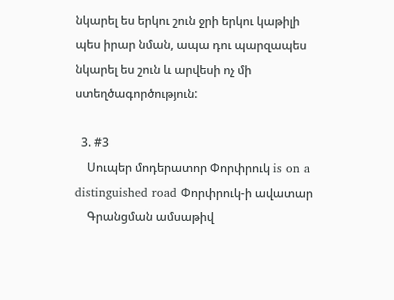նկարել ես երկու շուն ջրի երկու կաթիլի պես իրար նման, ապա դու պարզապես նկարել ես շուն և արվեսի ոչ մի ստեղծագործություն:

  3. #3
    Սուպեր մոդերատոր Փորփրուկ is on a distinguished road Փորփրուկ-ի ավատար
    Գրանցման ամսաթիվ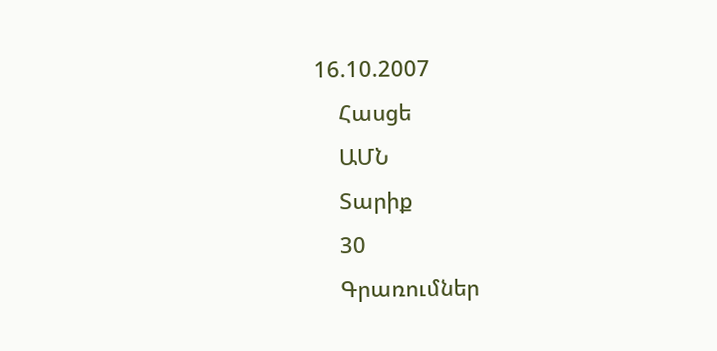16.10.2007
    Հասցե
    ԱՄՆ
    Տարիք
    30
    Գրառումներ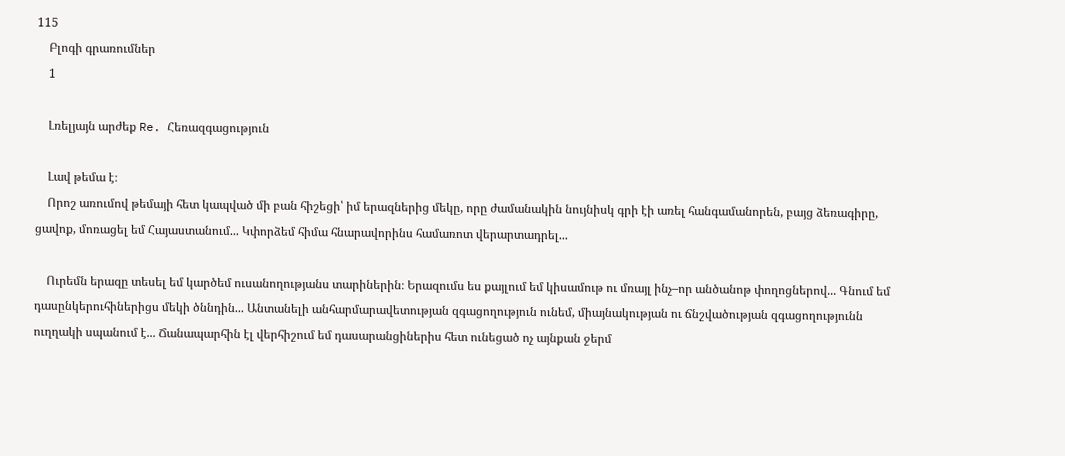115
    Բլոգի գրառումներ
    1

    Լռելյայն արժեք Re. Հեռազգացություն

    Լավ թեմա է։
    Որոշ առումով թեմայի հետ կապված մի բան հիշեցի՝ իմ երազներից մեկը, որը ժամանակին նույնիսկ գրի էի առել հանգամանորեն, բայց ձեռագիրը, ցավոք, մոռացել եմ Հայաստանում... Կփորձեմ հիմա հնարավորինս համառոտ վերարտադրել...

    Ուրեմն երազը տեսել եմ կարծեմ ուսանողությանս տարիներին։ Երազումս ես քայլում եմ կիսամութ ու մռայլ ինչ–որ անծանոթ փողոցներով... Գնում եմ դասընկերուհիներիցս մեկի ծննդին... Անտանելի անհարմարավետության զգացողություն ունեմ, միայնակության ու ճնշվածության զգացողությունն ուղղակի սպանում է... Ճանապարհին էլ վերհիշում եմ դասարանցիներիս հետ ունեցած ոչ այնքան ջերմ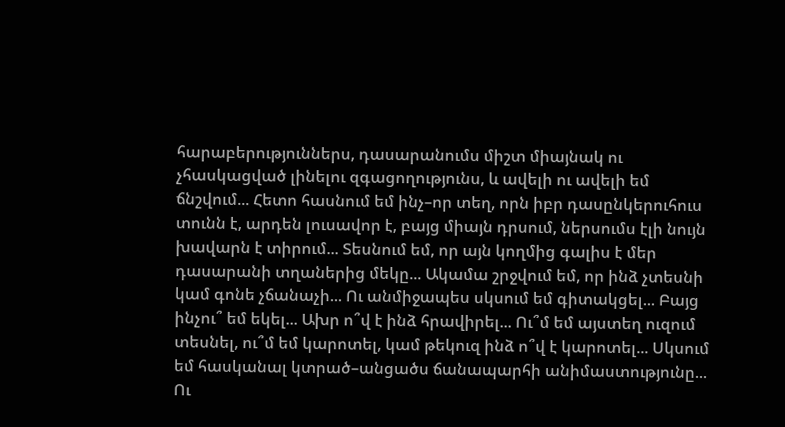հարաբերություններս, դասարանումս միշտ միայնակ ու չհասկացված լինելու զգացողությունս, և ավելի ու ավելի եմ ճնշվում... Հետո հասնում եմ ինչ–որ տեղ, որն իբր դասընկերուհուս տունն է, արդեն լուսավոր է, բայց միայն դրսում, ներսումս էլի նույն խավարն է տիրում... Տեսնում եմ, որ այն կողմից գալիս է մեր դասարանի տղաներից մեկը... Ակամա շրջվում եմ, որ ինձ չտեսնի կամ գոնե չճանաչի... Ու անմիջապես սկսում եմ գիտակցել... Բայց ինչու՞ եմ եկել... Ախր ո՞վ է ինձ հրավիրել... Ու՞մ եմ այստեղ ուզում տեսնել, ու՞մ եմ կարոտել, կամ թեկուզ ինձ ո՞վ է կարոտել... Սկսում եմ հասկանալ կտրած–անցածս ճանապարհի անիմաստությունը... Ու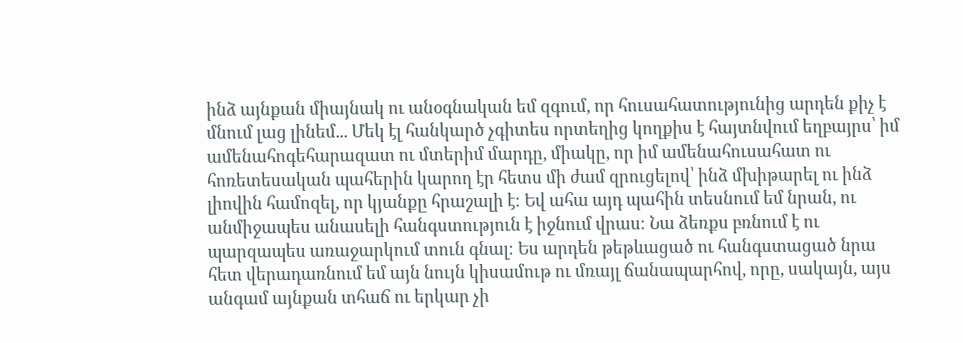ինձ այնքան միայնակ ու անօգնական եմ զգում, որ հուսահատությունից արդեն քիչ է մնում լաց լինեմ... Մեկ էլ հանկարծ չգիտես որտեղից կողքիս է հայտնվում եղբայրս՝ իմ ամենահոգեհարազատ ու մտերիմ մարդը, միակը, որ իմ ամենահուսահատ ու հոռետեսական պահերին կարող էր հետս մի ժամ զրուցելով՝ ինձ մխիթարել ու ինձ լիովին համոզել, որ կյանքը հրաշալի է։ Եվ ահա այդ պահին տեսնում եմ նրան, ու անմիջապես անասելի հանգստություն է իջնում վրաս։ Նա ձեռքս բռնում է ու պարզապես առաջարկում տուն գնալ։ Ես արդեն թեթևացած ու հանգստացած նրա հետ վերադառնում եմ այն նույն կիսամութ ու մռայլ ճանապարհով, որը, սակայն, այս անգամ այնքան տհաճ ու երկար չի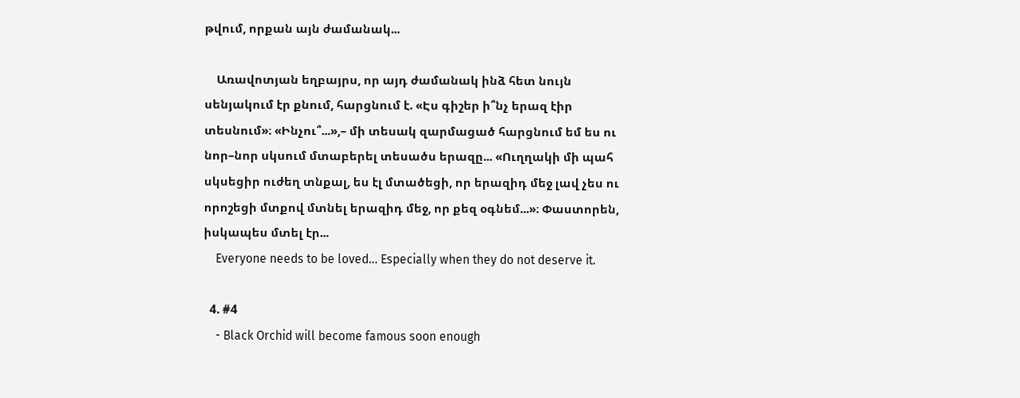թվում, որքան այն ժամանակ...

    Առավոտյան եղբայրս, որ այդ ժամանակ ինձ հետ նույն սենյակում էր քնում, հարցնում է. «Էս գիշեր ի՞նչ երազ էիր տեսնում»։ «Ինչու՞...»,– մի տեսակ զարմացած հարցնում եմ ես ու նոր–նոր սկսում մտաբերել տեսածս երազը... «Ուղղակի մի պահ սկսեցիր ուժեղ տնքալ, ես էլ մտածեցի, որ երազիդ մեջ լավ չես ու որոշեցի մտքով մտնել երազիդ մեջ, որ քեզ օգնեմ...»։ Փաստորեն, իսկապես մտել էր...
    Everyone needs to be loved... Especially when they do not deserve it.

  4. #4
    - Black Orchid will become famous soon enough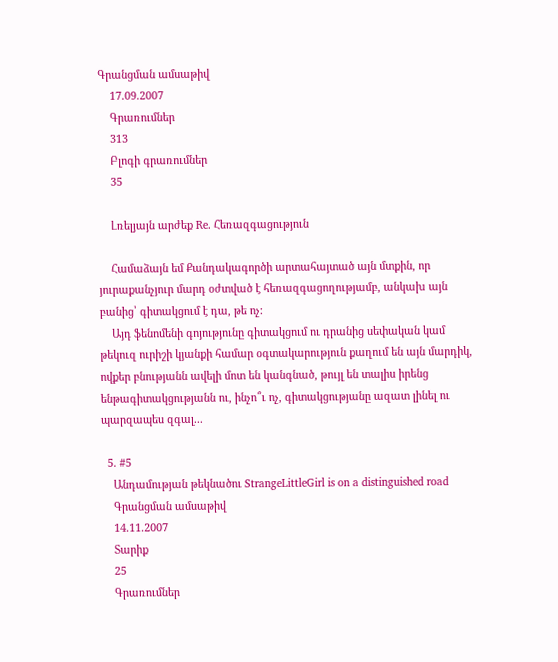Գրանցման ամսաթիվ
    17.09.2007
    Գրառումներ
    313
    Բլոգի գրառումներ
    35

    Լռելյայն արժեք Re. Հեռազգացություն

    Համաձայն եմ Քանդակագործի արտահայտած այն մտքին, որ յուրաքանչյուր մարդ օժտված է հեռազգացողությամբ, անկախ այն բանից՝ գիտակցում է դա, թե ոչ:
    Այդ ֆենոմենի գոյությունը գիտակցում ու դրանից սեփական կամ թեկուզ ուրիշի կյանքի համար օգտակարություն քաղում են այն մարդիկ, ովքեր բնությանն ավելի մոտ են կանգնած, թույլ են տալիս իրենց ենթագիտակցությանն ու, ինչո՞ւ ոչ, գիտակցությանը ազատ լինել ու պարզապես զգալ...

  5. #5
    Անդամության թեկնածու StrangeLittleGirl is on a distinguished road
    Գրանցման ամսաթիվ
    14.11.2007
    Տարիք
    25
    Գրառումներ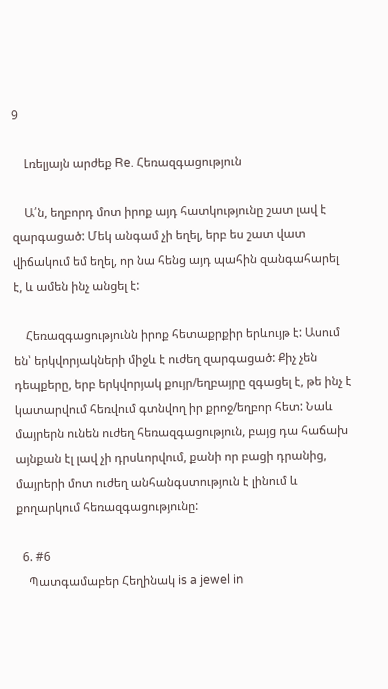9

    Լռելյայն արժեք Re. Հեռազգացություն

    Ա՛ն, եղբորդ մոտ իրոք այդ հատկությունը շատ լավ է զարգացած: Մեկ անգամ չի եղել, երբ ես շատ վատ վիճակում եմ եղել, որ նա հենց այդ պահին զանգահարել է, և ամեն ինչ անցել է:

    Հեռազգացությունն իրոք հետաքրքիր երևույթ է: Ասում են՝ երկվորյակների միջև է ուժեղ զարգացած: Քիչ չեն դեպքերը, երբ երկվորյակ քույր/եղբայրը զգացել է, թե ինչ է կատարվում հեռվում գտնվող իր քրոջ/եղբոր հետ: Նաև մայրերն ունեն ուժեղ հեռազգացություն, բայց դա հաճախ այնքան էլ լավ չի դրսևորվում, քանի որ բացի դրանից, մայրերի մոտ ուժեղ անհանգստություն է լինում և քողարկում հեռազգացությունը:

  6. #6
    Պատգամաբեր Հեղինակ is a jewel in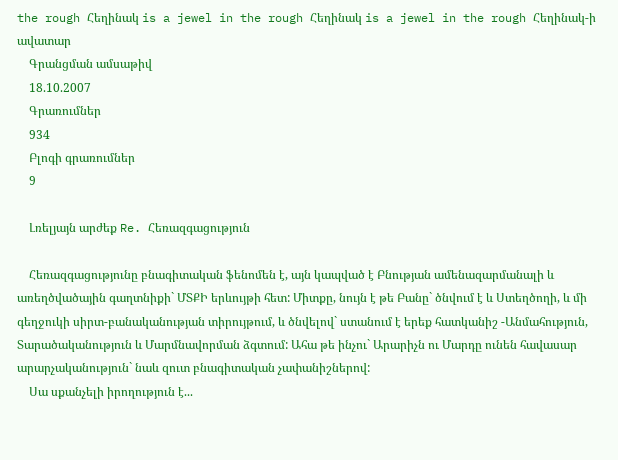the rough Հեղինակ is a jewel in the rough Հեղինակ is a jewel in the rough Հեղինակ-ի ավատար
    Գրանցման ամսաթիվ
    18.10.2007
    Գրառումներ
    934
    Բլոգի գրառումներ
    9

    Լռելյայն արժեք Re. Հեռազգացություն

    Հեռազգացությունը բնագիտական ֆենոմեն է, այն կապված է Բնության ամենազարմանալի և առեղծվածային գաղտնիքի` ՄՏՔԻ երևույթի հետ: Միտքը, նույն է թե Բանը` ծնվում է և Ստեղծողի, և մի գեղջուկի սիրտ-բանականության տիրույթում, և ծնվելով` ստանում է երեք հատկանիշ -Անմահություն, Տարածականություն և Մարմնավորման ձգտում: Ահա թե ինչու` Արարիչն ու Մարդը ունեն հավասար արարչականություն` նաև զուտ բնագիտական չափանիշներով:
    Սա սքանչելի իրողություն է...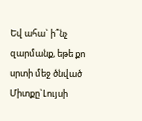Եվ ահա` ի՞նչ զարմանք, եթե քո սրտի մեջ ծնված Միտքը`Լույսի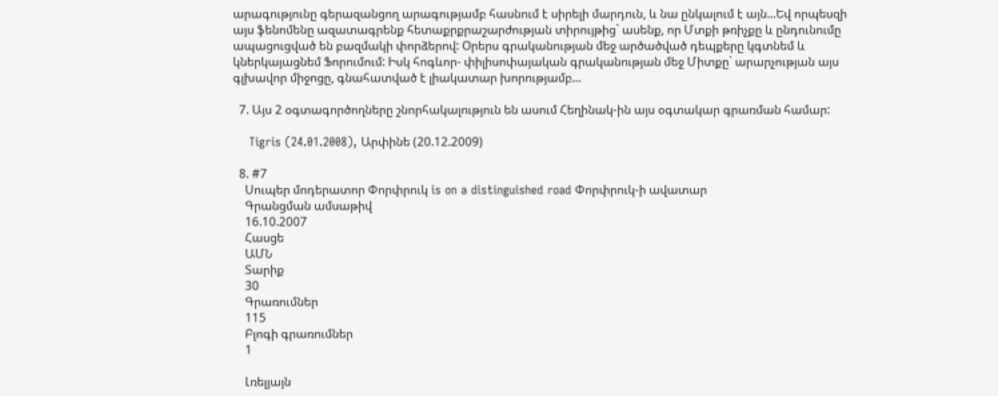արագությունը գերազանցող արագությամբ հասնում է սիրելի մարդուն, և նա ընկալում է այն...Եվ որպեսզի այս ֆենոմենը ազատագրենք հետաքրքրաշարժության տիրույթից` ասենք, որ Մտքի թռիչքը և ընդունումը ապացուցված են բազմակի փորձերով: Օրերս գրականության մեջ արծածված դեպքերը կգտնեմ և կներկայացնեմ Ֆորումում: Իսկ հոգևոր- փիլիսոփայական գրականության մեջ Միտքը` արարչության այս գլխավոր միջոցը, գնահատված է լիակատար խորությամբ...

  7. Այս 2 օգտագործողները շնորհակալություն են ասում Հեղինակ-ին այս օգտակար գրառման համար:

    Tigris (24.01.2008), Արփինե (20.12.2009)

  8. #7
    Սուպեր մոդերատոր Փորփրուկ is on a distinguished road Փորփրուկ-ի ավատար
    Գրանցման ամսաթիվ
    16.10.2007
    Հասցե
    ԱՄՆ
    Տարիք
    30
    Գրառումներ
    115
    Բլոգի գրառումներ
    1

    Լռելյայն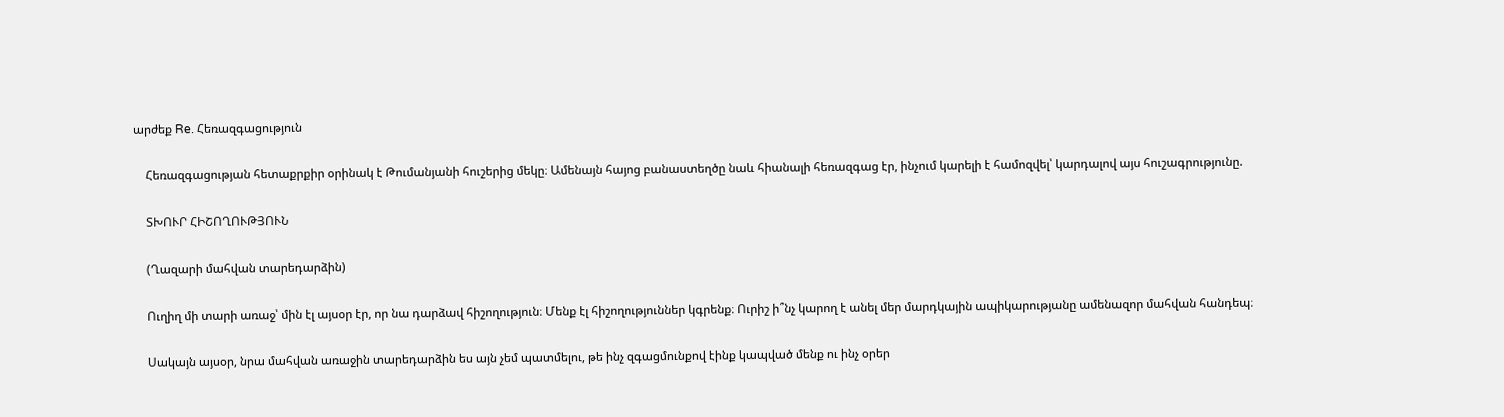արժեք Re. Հեռազգացություն

    Հեռազգացության հետաքրքիր օրինակ է Թումանյանի հուշերից մեկը։ Ամենայն հայոց բանաստեղծը նաև հիանալի հեռազգաց էր, ինչում կարելի է համոզվել՝ կարդալով այս հուշագրությունը.

    ՏԽՈՒՐ ՀԻՇՈՂՈՒԹՅՈՒՆ

    (Ղազարի մահվան տարեդարձին)

    Ուղիղ մի տարի առաջ՝ մին էլ այսօր էր, որ նա դարձավ հիշողություն։ Մենք էլ հիշողություններ կգրենք։ Ուրիշ ի՞նչ կարող է անել մեր մարդկային ապիկարությանը ամենազոր մահվան հանդեպ։

    Սակայն այսօր, նրա մահվան առաջին տարեդարձին ես այն չեմ պատմելու, թե ինչ զգացմունքով էինք կապված մենք ու ինչ օրեր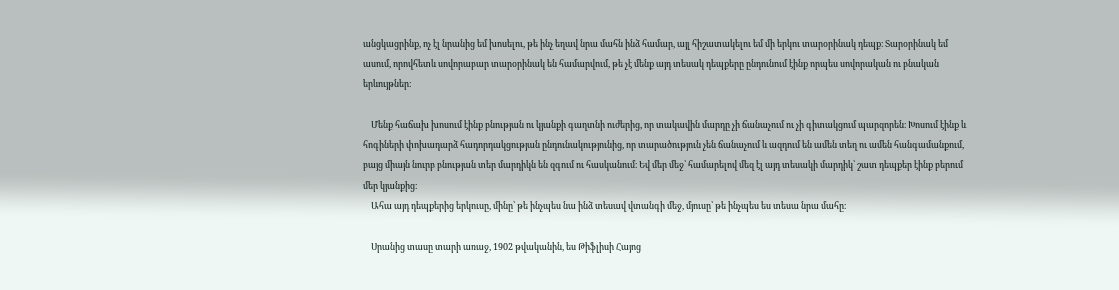անցկացրինք, ոչ էլ նրանից եմ խոսելու, թե ինչ եղավ նրա մահն ինձ համար, այլ հիշատակելու եմ մի երկու տարօրինակ դեպք։ Տարօրինակ եմ ասում, որովհետև սովորաբար տարօրինակ են համարվում, թե չէ մենք այդ տեսակ դեպքերը ընդունում էինք որպես սովորական ու բնական երևույթներ։

    Մենք հաճախ խոսում էինք բնության ու կյանքի գաղտնի ուժերից, որ տակավին մարդը չի ճանաչում ու չի գիտակցում պարզորեն։ Խոսում էինք և հոգիների փոխադարձ հադորդակցության ընդունակությունից, որ տարածություն չեն ճանաչում և ազդում են ամեն տեղ ու ամեն հանգամանքում, բայց միայն նուրբ բնության տեր մարդիկն են զգում ու հասկանում։ Եվ մեր մեջ՝ համարելով մեզ էլ այդ տեսակի մարդիկ՝ շատ դեպքեր էինք բերում մեր կյանքից։
    Ահա այդ դեպքերից երկուսը, մինը՝ թե ինչպես նա ինձ տեսավ վտանգի մեջ, մյուսը՝ թե ինչպես ես տեսա նրա մահը։

    Սրանից տասը տարի առաջ, 1902 թվականին, ես Թիֆլիսի Հայոց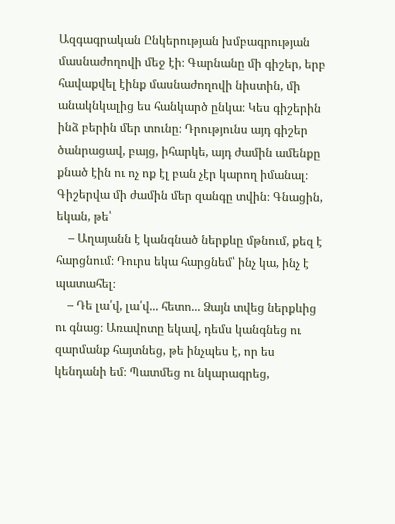Ազգագրական Ընկերության խմբագրության մասնաժողովի մեջ էի։ Գարնանը մի գիշեր, երբ հավաքվել էինք մասնաժողովի նիստին, մի անակնկալից ես հանկարծ ընկա։ Կես գիշերին ինձ բերին մեր տունը։ Դրությունս այդ գիշեր ծանրացավ, բայց, իհարկե, այդ ժամին ամենքը քնած էին ու ոչ ոք էլ բան չէր կարող իմանալ։ Գիշերվա մի ժամին մեր զանգը տվին։ Գնացին, եկան, թե՝
    – Աղայանն է կանգնած ներքևը մթնում, քեզ է հարցնում։ Դուրս եկա հարցնեմ՝ ինչ կա, ինչ է պատահել։
    – Դե լա՛վ, լա՛վ... հետո... Ձայն տվեց ներքևից ու գնաց։ Առավոտը եկավ, դեմս կանգնեց ու զարմանք հայտնեց, թե ինչպես է, որ ես կենդանի եմ։ Պատմեց ու նկարագրեց,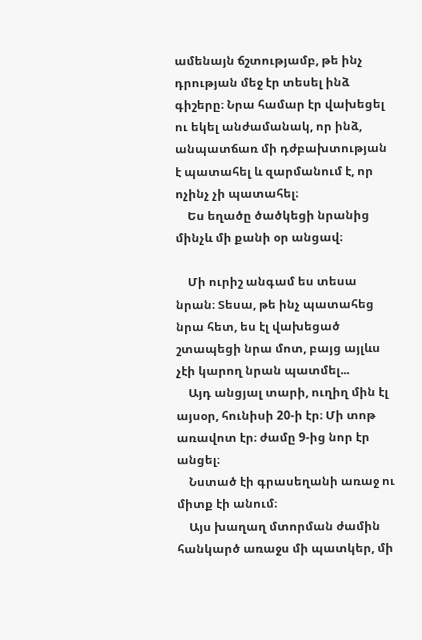ամենայն ճշտությամբ, թե ինչ դրության մեջ էր տեսել ինձ գիշերը։ Նրա համար էր վախեցել ու եկել անժամանակ, որ ինձ, անպատճառ մի դժբախտության է պատահել և զարմանում է, որ ոչինչ չի պատահել։
    Ես եղածը ծածկեցի նրանից մինչև մի քանի օր անցավ։

    Մի ուրիշ անգամ ես տեսա նրան։ Տեսա, թե ինչ պատահեց նրա հետ, ես էլ վախեցած շտապեցի նրա մոտ, բայց այլևս չէի կարող նրան պատմել...
    Այդ անցյալ տարի, ուղիղ մին էլ այսօր, հունիսի 20-ի էր։ Մի տոթ առավոտ էր։ ժամը 9-ից նոր էր անցել։
    Նստած էի գրասեղանի առաջ ու միտք էի անում։
    Այս խաղաղ մտորման ժամին հանկարծ առաջս մի պատկեր, մի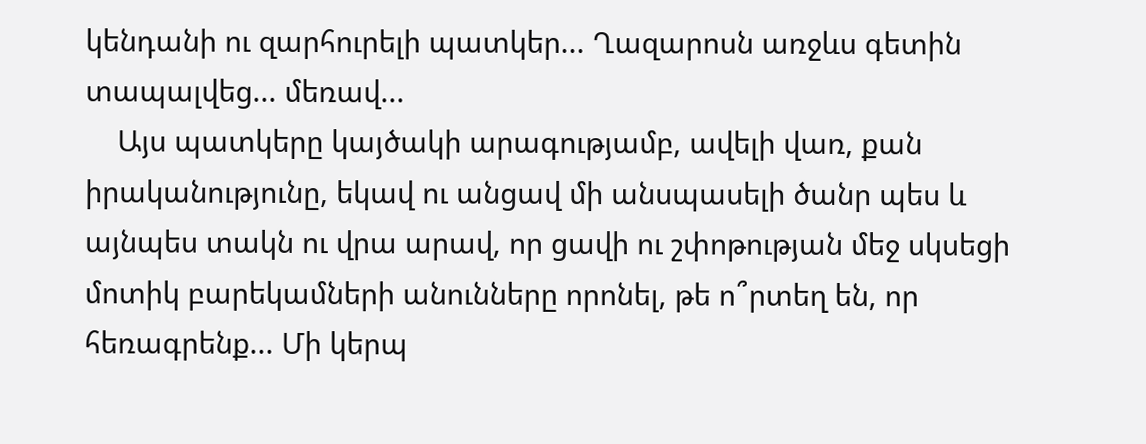կենդանի ու զարհուրելի պատկեր... Ղազարոսն առջևս գետին տապալվեց... մեռավ...
    Այս պատկերը կայծակի արագությամբ, ավելի վառ, քան իրականությունը, եկավ ու անցավ մի անսպասելի ծանր պես և այնպես տակն ու վրա արավ, որ ցավի ու շփոթության մեջ սկսեցի մոտիկ բարեկամների անունները որոնել, թե ո՞րտեղ են, որ հեռագրենք... Մի կերպ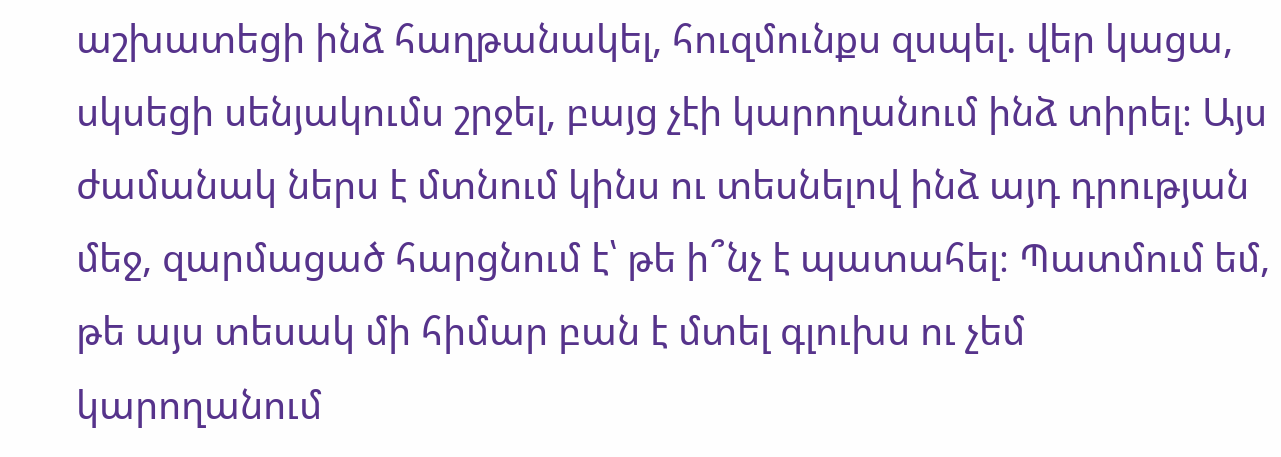աշխատեցի ինձ հաղթանակել, հուզմունքս զսպել. վեր կացա, սկսեցի սենյակումս շրջել, բայց չէի կարողանում ինձ տիրել։ Այս ժամանակ ներս է մտնում կինս ու տեսնելով ինձ այդ դրության մեջ, զարմացած հարցնում է՝ թե ի՞նչ է պատահել։ Պատմում եմ, թե այս տեսակ մի հիմար բան է մտել գլուխս ու չեմ կարողանում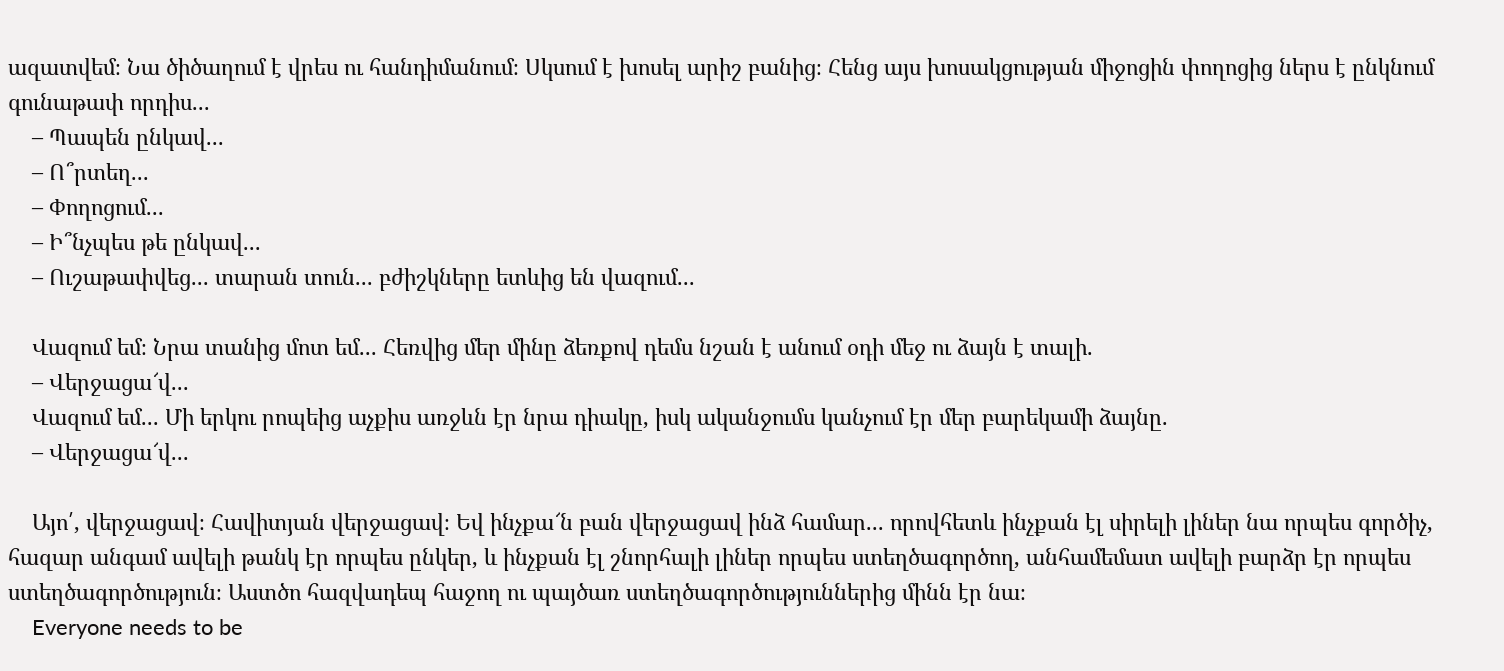ազատվեմ։ Նա ծիծաղում է վրես ու հանդիմանում։ Սկսում է խոսել արիշ բանից։ Հենց այս խոսակցության միջոցին փողոցից ներս է ընկնում գունաթափ որդիս...
    – Պապեն ընկավ...
    – Ո՞րտեղ...
    – Փողոցում...
    – Ի՞նչպես թե ընկավ...
    – Ուշաթափվեց... տարան տուն... բժիշկները ետևից են վազում...

    Վազում եմ։ Նրա տանից մոտ եմ... Հեռվից մեր մինը ձեռքով դեմս նշան է անում օդի մեջ ու ձայն է տալի.
    – Վերջացա՜վ...
    Վազում եմ... Մի երկու րոպեից աչքիս առջևն էր նրա դիակը, իսկ ականջումս կանչում էր մեր բարեկամի ձայնը.
    – Վերջացա՜վ...

    Այո՛, վերջացավ։ Հավիտյան վերջացավ։ Եվ ինչքա՜ն բան վերջացավ ինձ համար... որովհետև ինչքան էլ սիրելի լիներ նա որպես գործիչ, հազար անգամ ավելի թանկ էր որպես ընկեր, և ինչքան էլ շնորհալի լիներ որպես ստեղծագործող, անհամեմատ ավելի բարձր էր որպես ստեղծագործություն։ Աստծո հազվադեպ հաջող ու պայծառ ստեղծագործություններից մինն էր նա։
    Everyone needs to be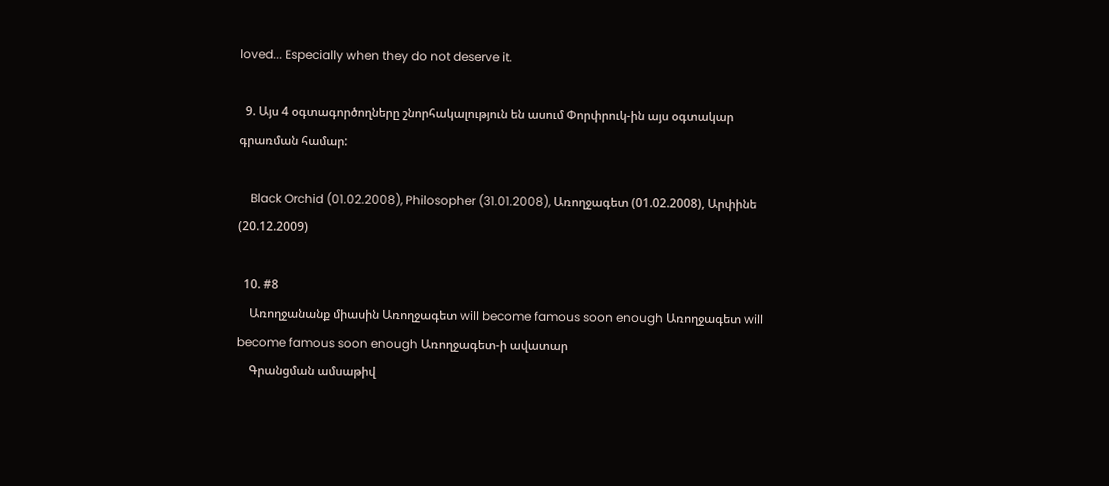loved... Especially when they do not deserve it.

  9. Այս 4 օգտագործողները շնորհակալություն են ասում Փորփրուկ-ին այս օգտակար գրառման համար:

    Black Orchid (01.02.2008), Philosopher (31.01.2008), Առողջագետ (01.02.2008), Արփինե (20.12.2009)

  10. #8
    Առողջանանք միասին Առողջագետ will become famous soon enough Առողջագետ will become famous soon enough Առողջագետ-ի ավատար
    Գրանցման ամսաթիվ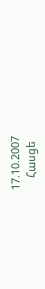17.10.2007
    Հասցե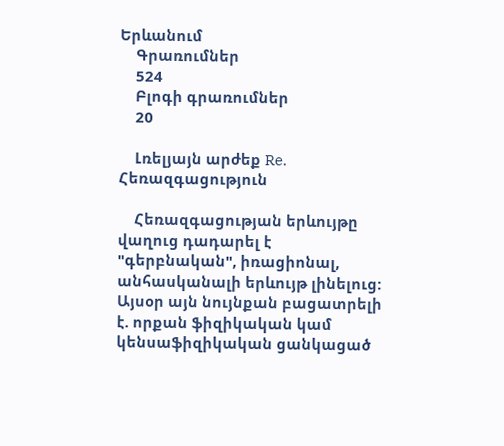Երևանում
    Գրառումներ
    524
    Բլոգի գրառումներ
    20

    Լռելյայն արժեք Re. Հեռազգացություն

    Հեռազգացության երևույթը վաղուց դադարել է "գերբնական", իռացիոնալ, անհասկանալի երևույթ լինելուց: Այսօր այն նույնքան բացատրելի է. որքան ֆիզիկական կամ կենսաֆիզիկական ցանկացած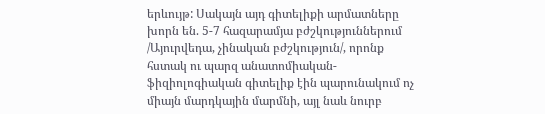երևույթ: Սակայն այդ գիտելիքի արմատները խորն են. 5-7 հազարամյա բժշկություններում /Այուրվեդա, չինական բժշկություն/, որոնք հստակ ու պարզ անատոմիական-ֆիզիոլոգիական գիտելիք էին պարունակում ոչ միայն մարդկային մարմնի, այլ նաև նուրբ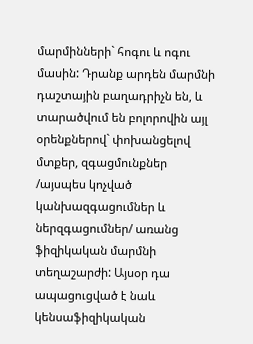մարմինների` հոգու և ոգու մասին: Դրանք արդեն մարմնի դաշտային բաղադրիչն են, և տարածվում են բոլորովին այլ օրենքներով` փոխանցելով մտքեր, զգացմունքներ /այսպես կոչված կանխազգացումներ և ներզգացումներ/ առանց ֆիզիկական մարմնի տեղաշարժի: Այսօր դա ապացուցված է նաև կենսաֆիզիկական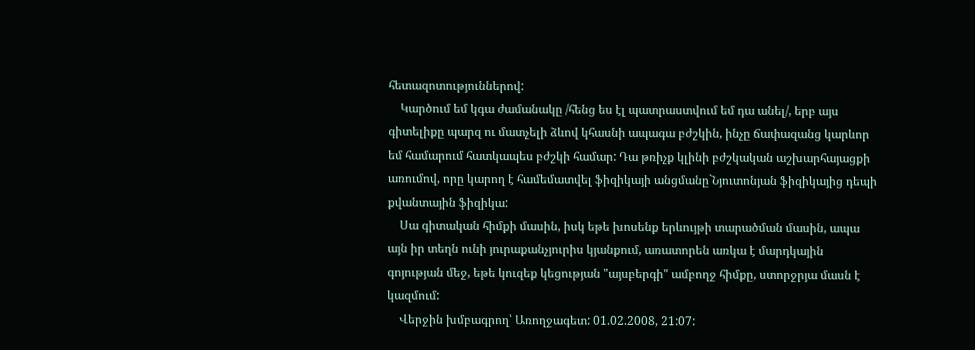հետազոտություններով:
    Կարծում եմ կգա ժամանակը /հենց ես էլ պատրաստվում եմ դա անել/, երբ այս գիտելիքը պարզ ու մատչելի ձևով կհասնի ապագա բժշկին, ինչը ճափազանց կարևոր եմ համարում հատկապես բժշկի համար: Դա թռիչք կլինի բժշկական աշխարհայացքի առումով, որը կարող է համեմատվել ֆիզիկայի անցմանը`Նյուտոնյան ֆիզիկայից դեպի քվանտային ֆիզիկա:
    Սա գիտական հիմքի մասին, իսկ եթե խոսենք երևույթի տարածման մասին, ապա այն իր տեղն ունի յուրաքանչյուրիս կյանքում, առատորեն առկա է մարդկային գոյության մեջ, եթե կուզեք կեցության "այսբերգի" ամբողջ հիմքը, ստորջրյա մասն է կազմում:
    Վերջին խմբագրող՝ Առողջագետ: 01.02.2008, 21:07: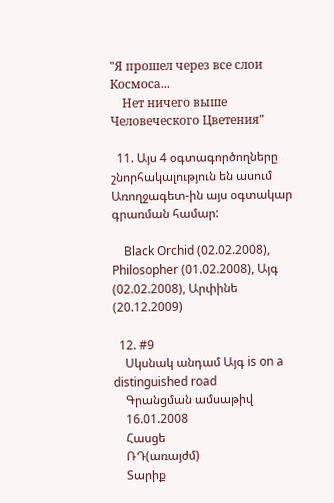"Я прошел через все слои Космоса...
    Нет ничего выше Человеческого Цветения"

  11. Այս 4 օգտագործողները շնորհակալություն են ասում Առողջագետ-ին այս օգտակար գրառման համար:

    Black Orchid (02.02.2008), Philosopher (01.02.2008), Այգ (02.02.2008), Արփինե (20.12.2009)

  12. #9
    Սկսնակ անդամ Այգ is on a distinguished road
    Գրանցման ամսաթիվ
    16.01.2008
    Հասցե
    ՌԴ(առայժմ)
    Տարիք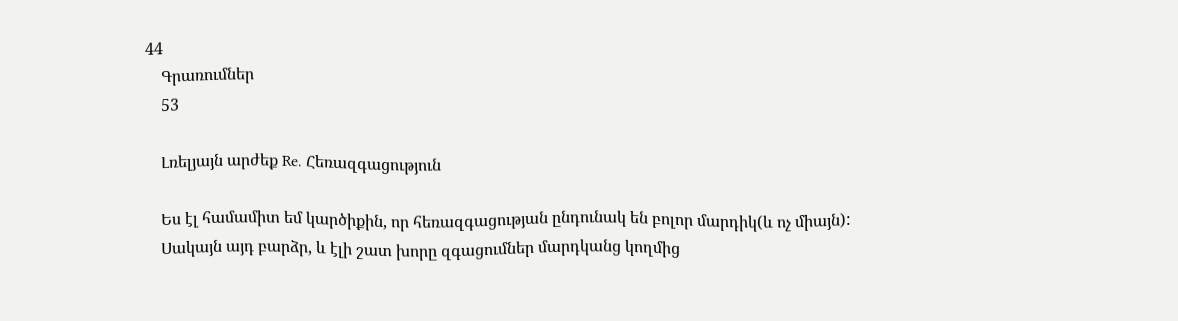44
    Գրառումներ
    53

    Լռելյայն արժեք Re. Հեռազգացություն

    Ես էլ համամիտ եմ կարծիքին, որ հեռազգացության ընդունակ են բոլոր մարդիկ(և ոչ միայն):
    Սակայն այդ բարձր, և էլի շատ խորը զգացումներ մարդկանց կողմից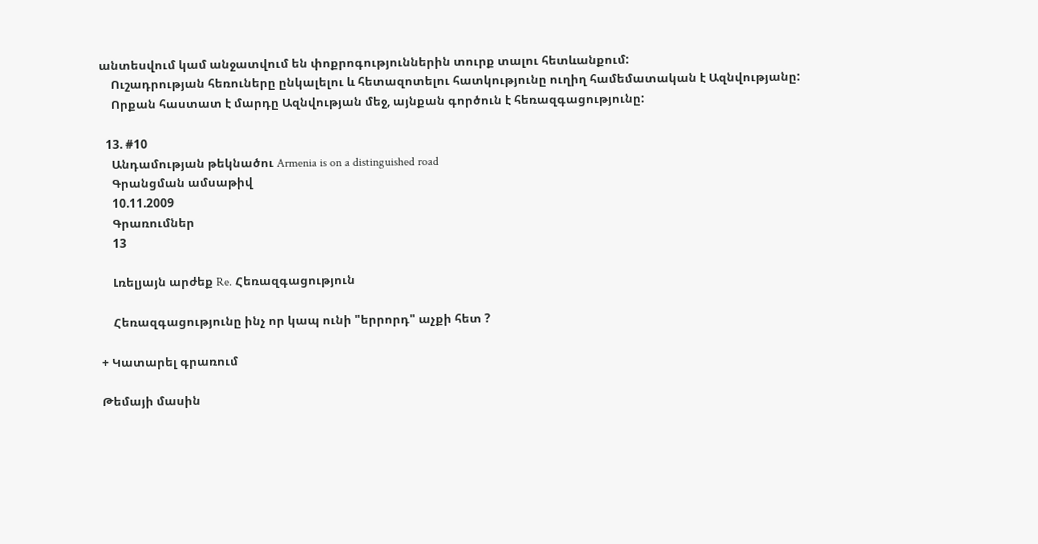անտեսվում կամ անջատվում են փոքրոգություններին տուրք տալու հետևանքում:
    Ուշադրության հեռուները ընկալելու և հետազոտելու հատկությունը ուղիղ համեմատական է Ազնվությանը:
    Որքան հաստատ է մարդը Ազնվության մեջ, այնքան գործուն է հեռազգացությունը:

  13. #10
    Անդամության թեկնածու Armenia is on a distinguished road
    Գրանցման ամսաթիվ
    10.11.2009
    Գրառումներ
    13

    Լռելյայն արժեք Re. Հեռազգացություն

    Հեռազգացությունը ինչ որ կապ ունի "երրորդ" աչքի հետ ?

+ Կատարել գրառում

Թեմայի մասին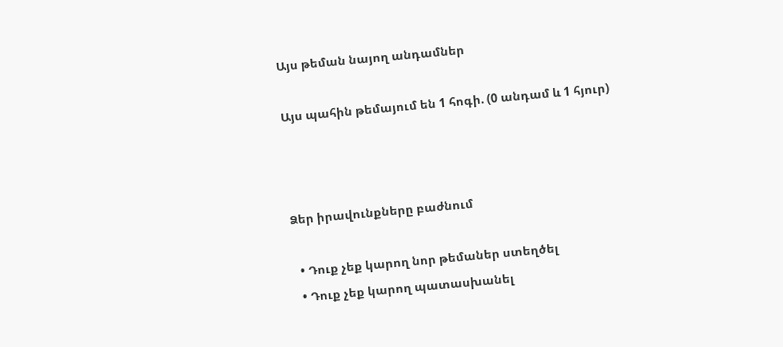Այս թեման նայող անդամներ

Այս պահին թեմայում են 1 հոգի. (0 անդամ և 1 հյուր)



Ձեր իրավունքները բաժնում

  • Դուք չեք կարող նոր թեմաներ ստեղծել
  • Դուք չեք կարող պատասխանել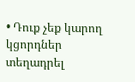• Դուք չեք կարող կցորդներ տեղադրել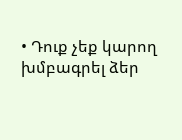• Դուք չեք կարող խմբագրել ձեր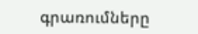գրառումները